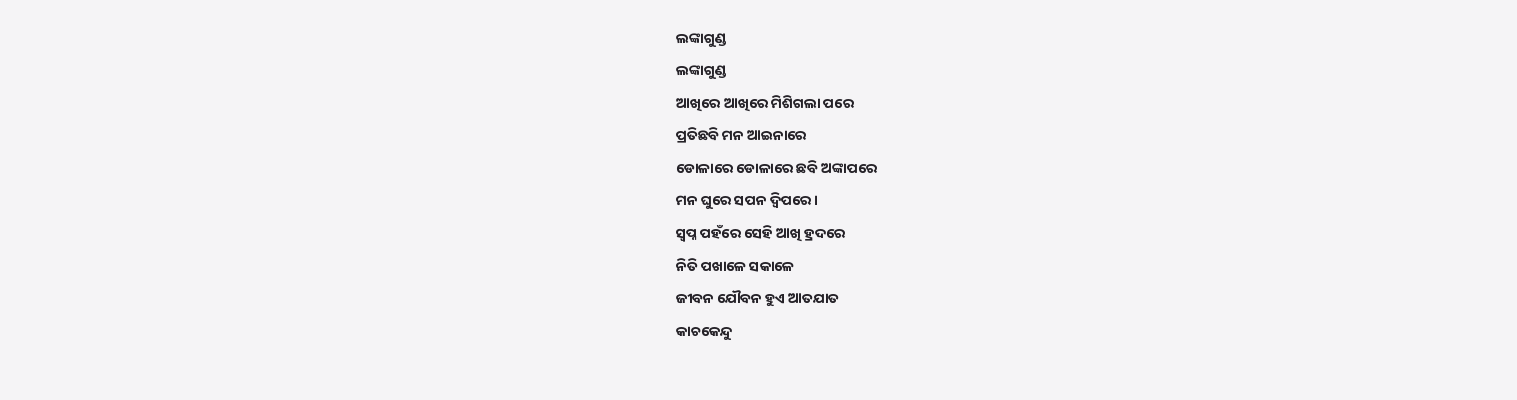ଲଙ୍କାଗୁଣ୍ଡ
ଲଙ୍କାଗୁଣ୍ଡ
ଆଖିରେ ଆଖିରେ ମିଶିଗଲା ପରେ
ପ୍ରତିଛବି ମନ ଆଇନାରେ
ଡୋଳାରେ ଡୋଳାରେ ଛବି ଅଙ୍କାପରେ
ମନ ଘୁରେ ସପନ ଦ୍ଵିପରେ ।
ସ୍ୱପ୍ନ ପହଁରେ ସେହି ଆଖି ହ୍ରଦରେ
ନିତି ପଖାଳେ ସକାଳେ
ଜୀବନ ଯୌବନ ହୁଏ ଆତଯାତ
କାଚକେନ୍ଦୁ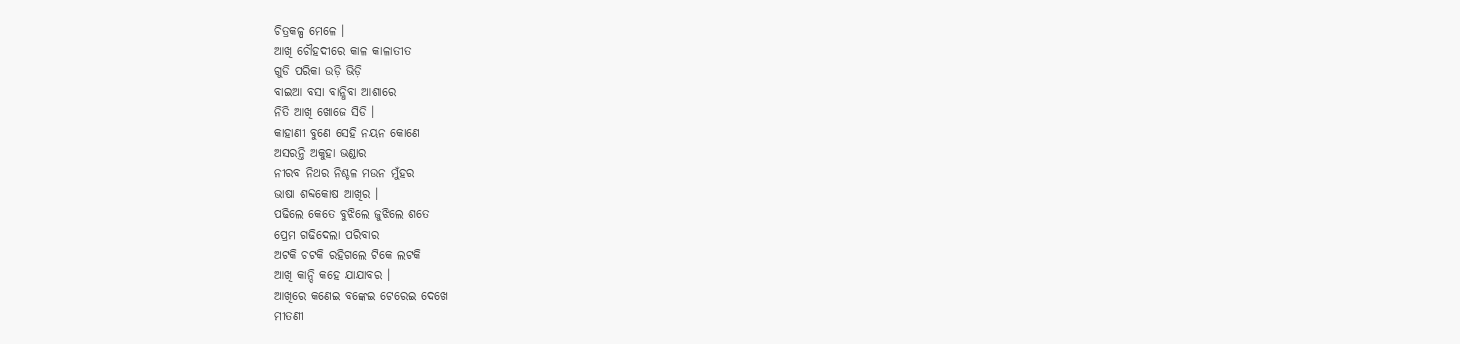ଚିତ୍ରକଳ୍ପ ମେଳେ ।
ଆଖି ଚୌହଦୀରେ କାଳ କାଳାତୀତ
ଗୁଡି ପରିକା ଉଡ଼ି ଭିଡ଼ି
ବାଇଆ ବସା ବାନ୍ଧିବା ଆଶାରେ
ନିତି ଆଖି ଖୋଜେ ସିଡି ।
କାହାଣୀ ବୁଣେ ସେହି ନୟନ କୋଣେ
ଅସରନ୍ତି ଅକୁହା ଭଣ୍ଡାର
ନୀରବ ନିଥର ନିଶ୍ଚଳ ମଉନ ମୁଁହର
ଭାଷା ଶବ୍ଦକୋଷ ଆଖିର ।
ପଢିଲେ କେତେ ବୁଝିଲେ ଜୁଝିଲେ ଶତେ
ପ୍ରେମ ଗଢିଦେଲା ପରିବାର
ଅଟକି ଚଟକି ରହିଗଲେ ଟିକେ ଲଟକି
ଆଖି କାନ୍ଦି କହେ ଯାଯାବର ।
ଆଖିରେ କଣେଇ ବଙ୍କେଇ ଟେରେଇ ଦେଖେ
ମୀତଣୀ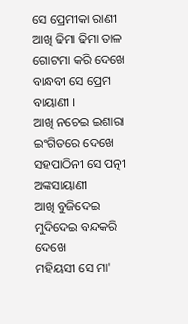ସେ ପ୍ରେମୀକା ରାଣୀ
ଆଖି ଢିମା ଢିମା ତାଳ ଗୋଟମା କରି ଦେଖେ
ବାନ୍ଧବୀ ସେ ପ୍ରେମ ବାୟାଣୀ ।
ଆଖି ନଚେଇ ଇଶାରା ଇଂଗିତରେ ଦେଖେ
ସହପାଠିନୀ ସେ ପତ୍ନୀ ଅଙ୍କସାୟାଣୀ
ଆଖି ବୁଜିଦେଇ ମୁଦିଦେଇ ବନ୍ଦକରି ଦେଖେ
ମହିୟସୀ ସେ ମା'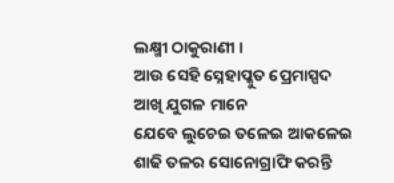ଲକ୍ଷ୍ମୀ ଠାକୁରାଣୀ ।
ଆଉ ସେହି ସ୍ନେହାପ୍କୁତ ପ୍ରେମାସ୍ପଦ
ଆଖି ଯୁଗଳ ମାନେ
ଯେବେ ଲୁଚେଇ ତଳେଇ ଆକଳେଇ
ଶାଢି ତଳର ସୋନୋଗ୍ରାଫି କରନ୍ତି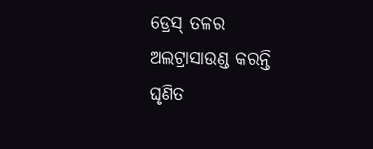ଡ୍ରେସ୍ ତଳର ଅଲଟ୍ରାସାଉଣ୍ଡ କରନ୍ତି
ଘୃଣିତ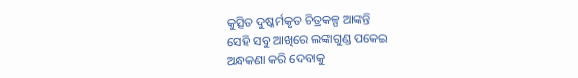କୁତ୍ସିତ ଦୁଷ୍କର୍ମକୃତ ଚିତ୍ରକଳ୍ପ ଆଙ୍କନ୍ତି
ସେହି ସବୁ ଆଖିରେ ଲଙ୍କାଗୁଣ୍ଡ ପକେଇ
ଅନ୍ଧକଣା କରି ଦେବାକୁ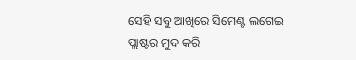ସେହି ସବୁ ଆଖିରେ ସିମେଣ୍ଟ ଲଗେଇ
ପ୍ଲାଷ୍ଟର ମୁଦ କରି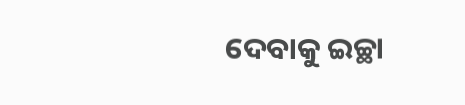ଦେବାକୁ ଇଚ୍ଛା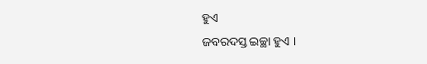ହୁଏ
ଜବରଦସ୍ତ ଇଚ୍ଛା ହୁଏ ।